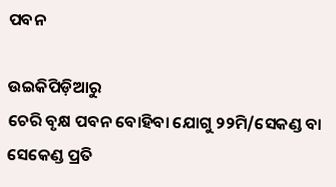ପବନ

ଉଇକିପିଡ଼ିଆ‌ରୁ
ଚେରି ବୃକ୍ଷ ପବନ ବୋହିବା ଯୋଗୁ ୨୨ମି/ସେକଣ୍ଡ ବା ସେକେଣ୍ଡ ପ୍ରତି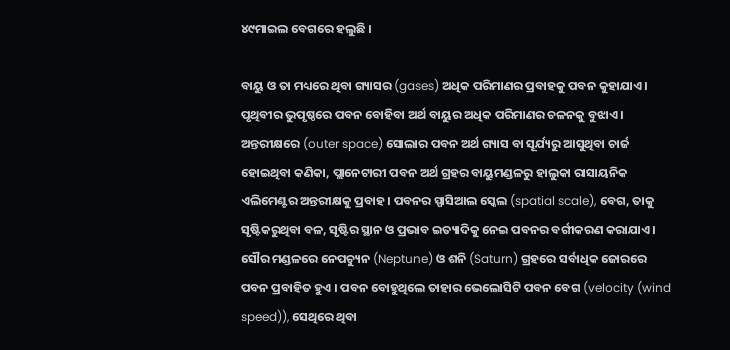୪୯ମାଇଲ ବେଗରେ ହଲୁଛି ।

ବାୟୁ ଓ ତା ମଧ୍ୟରେ ଥିବା ଗ୍ୟାସର (gases) ଅଧିକ ପରିମାଣର ପ୍ରବାହକୁ ପବନ କୁହାଯାଏ । ପୃଥିବୀର ଭୁପୃଷ୍ଠରେ ପବନ ବୋହିବା ଅର୍ଥ ବାୟୁର ଅଧିକ ପରିମାଣର ଚଳନ‌କୁ ବୁଝାଏ । ଅନ୍ତରୀକ୍ଷରେ (outer space) ସୋଲାର ପବନ ଅର୍ଥ ଗ୍ୟାସ ବା ସୂର୍ଯ୍ୟରୁ ଆସୁଥିବା ଚାର୍ଜ ହୋଇଥିବା କଣିକା, ପ୍ଲାନେଟାରୀ ପବନ ଅର୍ଥ ଗ୍ରହର ବାୟୁମଣ୍ଡଳରୁ ହାଲୁକା ରାସାୟନିକ ଏଲିମେଣ୍ଟର ଅନ୍ତରୀକ୍ଷକୁ ପ୍ରବାହ । ପବନର ସ୍ପାସିଆଲ ସ୍କେଲ (spatial scale), ବେଗ, ତାକୁ ସୃଷ୍ଟିକରୁଥିବା ବଳ, ସୃଷ୍ଟିର ସ୍ଥାନ ଓ ପ୍ରଭାବ ଇତ୍ୟାଦିକୁ ନେଇ ପବନର ବର୍ଗୀକରଣ କରାଯାଏ । ସୌର ମଣ୍ଡଳରେ ନେପଚ୍ୟୁନ (Neptune) ଓ ଶନି (Saturn) ଗ୍ରହରେ ସର୍ବାଧିକ ଜୋରରେ ପବନ ପ୍ରବାହିତ ହୁଏ । ପବନ ବୋହୁଥିଲେ ତାହାର ଭେଲୋସିଟି ପବନ ବେଗ (velocity (wind speed)), ସେଥିରେ ଥିବା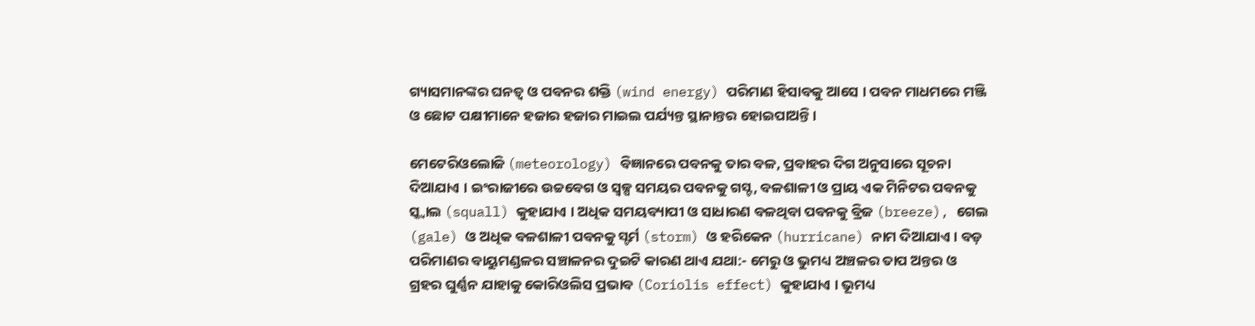ଗ୍ୟାସମାନଙ୍କର ଘନତ୍ୱ ଓ ପବନର ଶକ୍ତି (wind energy) ପରିମାଣ ହିସାବକୁ ଆସେ । ପବନ ମାଧମରେ ମଞ୍ଜି ଓ ଛୋଟ ପକ୍ଷୀମାନେ ହଜାର ହଜାର ମାଇଲ ପର୍ଯ୍ୟନ୍ତ ସ୍ଥାନାନ୍ତର ହୋଇପାଅନ୍ତି ।

ମେଟେରିଓଲୋଜି (meteorology) ବିଜ୍ଞାନରେ ପବନ‌କୁ ତାର ବଳ, ପ୍ରବାହର ଦିଗ ଅନୁସାରେ ସୂଚନା ଦିଆଯାଏ । ଇଂରାଜୀରେ ଉଚ୍ଚବେଗ ଓ ସ୍ୱଳ୍ପ ସମୟର ପବନ‌କୁ ଗସ୍ଟ, ବଳଶାଳୀ ଓ ପ୍ରାୟ ଏକ ମିନିଟର ପବନ‌କୁ ସ୍କ୍ୱାଲ (squall) କୁହାଯାଏ । ଅଧିକ ସମୟବ୍ୟାପୀ ଓ ସାଧାରଣ ବଳଥିବା ପବନ‌କୁ ବ୍ରିଜ (breeze), ଗେଲ (gale) ଓ ଅଧିକ ବଳଶାଳୀ ପବନ‌କୁ ସ୍ଟର୍ମ (storm) ଓ ହରିକେନ (hurricane) ନାମ ଦିଆଯାଏ । ବଡ଼ ପରିମାଣର ବାୟୁମଣ୍ଡଳର ସଞ୍ଚାଳନର ଦୁଇଟି କାରଣ ଥାଏ ଯଥା:- ମେରୁ ଓ ଭୁମଧ୍ୟ ଅଞ୍ଚଳର ତାପ ଅନ୍ତର ଓ ଗ୍ରହର ଘୁର୍ଣ୍ଣନ ଯାହାକୁ କୋରିଓଲିସ ପ୍ରଭାବ (Coriolis effect) କୁହାଯାଏ । ଭୂମଧ୍ୟ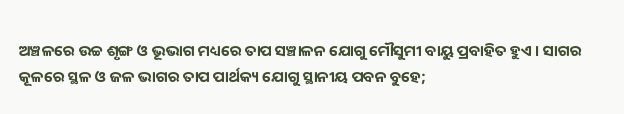ଅଞ୍ଚଳରେ ଉଚ୍ଚ ଶୃଙ୍ଗ ଓ ଭୂଭାଗ ମଧ୍ୟରେ ତାପ ସଞ୍ଚାଳନ ଯୋଗୁ ମୌସୁମୀ ବାୟୁ ପ୍ରବାହିତ ହୁଏ । ସାଗର କୂଳରେ ସ୍ଥଳ ଓ ଜଳ ଭାଗର ତାପ ପାର୍ଥକ୍ୟ ଯୋଗୁ ସ୍ଥାନୀୟ ପବନ ବୁହେ;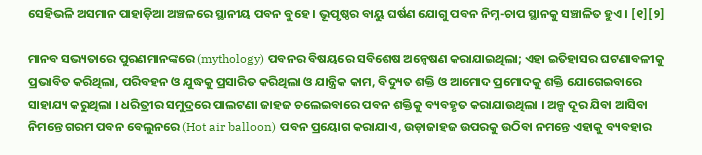ସେହିଭଳି ଅସମାନ ପାହାଡ଼ିଆ ଅଞ୍ଚଳରେ ସ୍ଥାନୀୟ ପବନ ବୁହେ । ଭୂପୃଷ୍ଠର ବାୟୁ ଘର୍ଷଣ ଯୋଗୁ ପବନ ନିମ୍ନ-ଚାପ ସ୍ଥାନ‌କୁ ସଞ୍ଚାଳିତ ହୁଏ । [୧][୨]

ମାନବ ସଭ୍ୟତାରେ ପୁରଣମାନଙ୍କରେ (mythology) ପବନର ବିଷୟରେ ସବିଶେଷ ଅନ୍ୱେଷଣ କରାଯାଇଥିଲା; ଏହା ଇତିହାସର ଘଟଣାବଳୀକୁ ପ୍ରଭାବିତ କରିଥିଲା, ପରିବ‌ହନ ଓ ଯୁଦ୍ଧକୁ ପ୍ରସାରିତ କରିଥିଲା ଓ ଯାନ୍ତ୍ରିକ କାମ, ବିଦ୍ୟୁତ ଶକ୍ତି ଓ ଆମୋଦ ପ୍ରମୋଦକୁ ଶକ୍ତି ଯୋଗେଇବାରେ ସାହାଯ୍ୟ କରୁଥିଲା । ଧରିତ୍ରୀର ସମୁଦ୍ରରେ ପାଲଟଣା ଜାହଜ ଚଲେଇବାରେ ପବନ ଶକ୍ତିକୁ ବ୍ୟବ‌ହୃତ କରାଯାଉଥିଲା । ଅଳ୍ପ ଦୂର ଯିବା ଆସିବା ନିମନ୍ତେ ଗରମ ପବନ ବେଲୁନରେ (Hot air balloon) ପବନ ପ୍ରୟୋଗ କରାଯାଏ, ଉଡ଼ାଜାହଜ ଉପରକୁ ଉଠିବା ନମନ୍ତେ ଏହାକୁ ବ୍ୟବ‌ହାର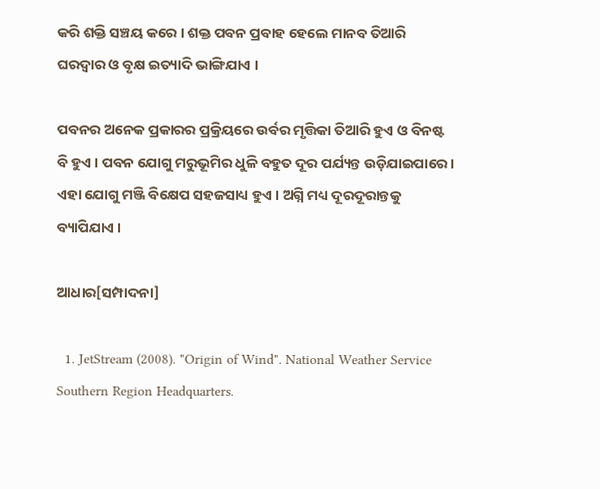କରି ଶକ୍ତି ସଞ୍ଚୟ କରେ । ଶକ୍ତ ପବନ ପ୍ରବାହ ହେଲେ ମାନବ ତିଆରି ଘରଦ୍ୱାର ଓ ବୃକ୍ଷ ଇତ୍ୟାଦି ଭାଙ୍ଗିଯାଏ ।

ପବନର ଅନେକ ପ୍ରକାରର ପ୍ରକ୍ରିୟରେ ଉର୍ବର ମୃତ୍ତିକା ତିଆରି ହୁଏ ଓ ବିନଷ୍ଟ ବି ହୁଏ । ପବନ ଯୋଗୁ ମରୁଭୂମିର ଧୁଳି ବ‌ହୁତ ଦୂର ପର୍ଯ୍ୟନ୍ତ ଉଡ଼ିଯାଇପାରେ । ଏହା ଯୋଗୁ ମଞ୍ଜି ବିକ୍ଷେପ ସ‌ହଜସାଧ୍ୟ ହୁଏ । ଅଗ୍ନି ମଧ୍ୟ ଦୂରଦୂରାନ୍ତକୁ ବ୍ୟାପିଯାଏ ।

ଆଧାର[ସମ୍ପାଦନା]

  1. JetStream (2008). "Origin of Wind". National Weather Service Southern Region Headquarters.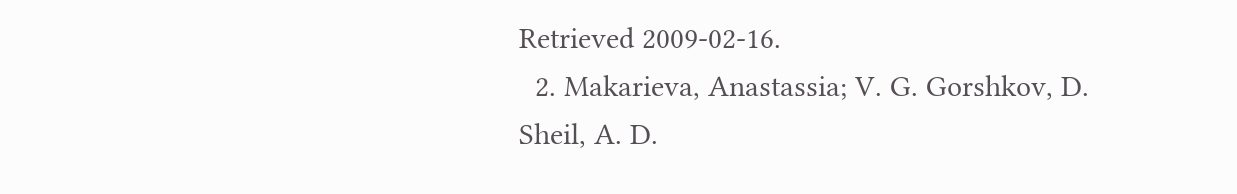Retrieved 2009-02-16.
  2. Makarieva, Anastassia; V. G. Gorshkov, D. Sheil, A. D.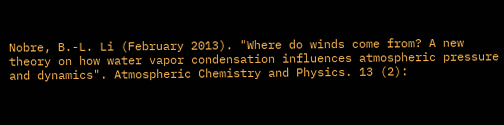Nobre, B.-L. Li (February 2013). "Where do winds come from? A new theory on how water vapor condensation influences atmospheric pressure and dynamics". Atmospheric Chemistry and Physics. 13 (2):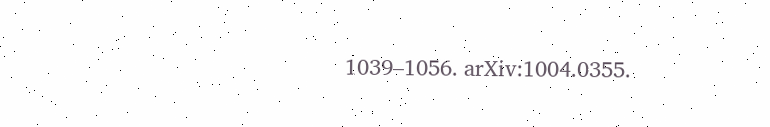1039–1056. arXiv:1004.0355.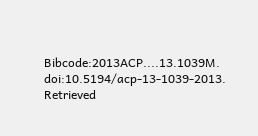Bibcode:2013ACP....13.1039M. doi:10.5194/acp-13-1039-2013. Retrieved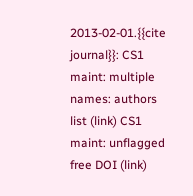2013-02-01.{{cite journal}}: CS1 maint: multiple names: authors list (link) CS1 maint: unflagged free DOI (link)